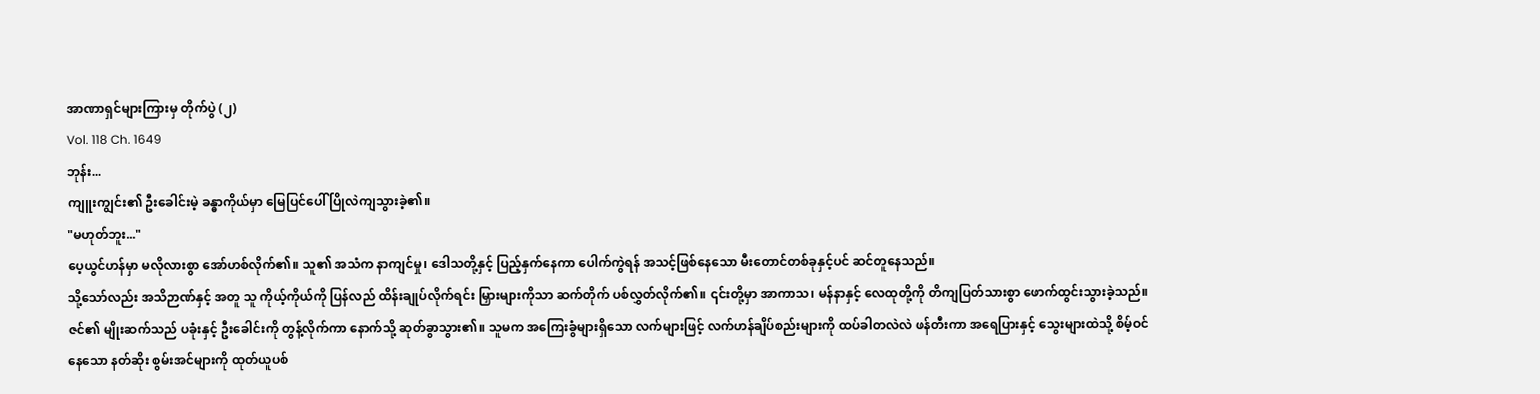အာဏာရှင်များကြားမှ တိုက်ပွဲ (၂)
Vol. 118 Ch. 1649
ဘုန်း...
ကျူးကျွင်း၏ ဦးခေါင်းမဲ့ ခန္ဓာကိုယ်မှာ မြေပြင်ပေါ် ပြိုလဲကျသွားခဲ့၏။
"မဟုတ်ဘူး..."
ပေ့ယွင်ဟန်မှာ မလိုလားစွာ အော်ဟစ်လိုက်၏။ သူ၏ အသံက နာကျင်မှု၊ ဒေါသတို့နှင့် ပြည့်နှက်နေကာ ပေါက်ကွဲရန် အသင့်ဖြစ်နေသော မီးတောင်တစ်ခုနှင့်ပင် ဆင်တူနေသည်။
သို့သော်လည်း အသိဉာဏ်နှင့် အတူ သူ ကိုယ့်ကိုယ်ကို ပြန်လည် ထိန်းချုပ်လိုက်ရင်း မြှားများကိုသာ ဆက်တိုက် ပစ်လွှတ်လိုက်၏။ ၎င်းတို့မှာ အာကာသ၊ မန်နာနှင့် လေထုတို့ကို တိကျပြတ်သားစွာ ဖောက်ထွင်းသွားခဲ့သည်။
ဇင်၏ မျိုးဆက်သည် ပခုံးနှင့် ဦးခေါင်းကို တွန့်လိုက်ကာ နောက်သို့ ဆုတ်ခွာသွား၏။ သူမက အကြေးခွံများရှိသော လက်များဖြင့် လက်ဟန်ချိပ်စည်းများကို ထပ်ခါတလဲလဲ ဖန်တီးကာ အရေပြားနှင့် သွေးများထဲသို့ စိမ့်ဝင်နေသော နတ်ဆိုး စွမ်းအင်များကို ထုတ်ယူပစ်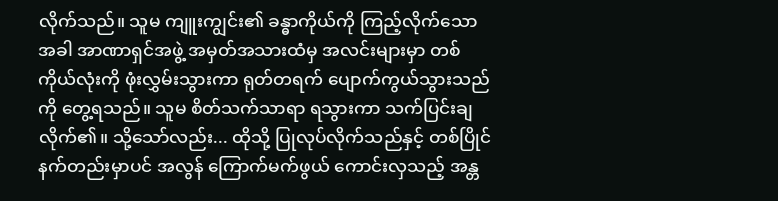လိုက်သည်။ သူမ ကျူးကျွင်း၏ ခန္ဓာကိုယ်ကို ကြည့်လိုက်သောအခါ အာဏာရှင်အဖွဲ့ အမှတ်အသားထံမှ အလင်းများမှာ တစ်ကိုယ်လုံးကို ဖုံးလွှမ်းသွားကာ ရုတ်တရက် ပျောက်ကွယ်သွားသည်ကို တွေ့ရသည်။ သူမ စိတ်သက်သာရာ ရသွားကာ သက်ပြင်းချလိုက်၏။ သို့သော်လည်း... ထိုသို့ ပြုလုပ်လိုက်သည်နှင့် တစ်ပြိုင်နက်တည်းမှာပင် အလွန် ကြောက်မက်ဖွယ် ကောင်းလှသည့် အန္တ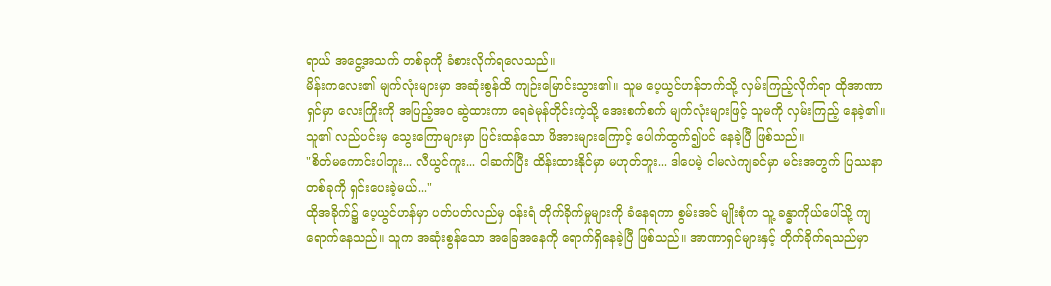ရာယ် အငွေ့အသက် တစ်ခုကို ခံစားလိုက်ရလေသည်။
မိန်းကလေး၏ မျက်လုံးများမှာ အဆုံးစွန်ထိ ကျဉ်းမြောင်းသွား၏။ သူမ ပေ့ယွင်ဟန်ဘက်သို့ လှမ်းကြည့်လိုက်ရာ ထိုအာဏာရှင်မှာ လေးကြိုးကို အပြည့်အဝ ဆွဲထားကာ ရေခဲမုန်တိုင်းကဲ့သို့ အေးစက်စက် မျက်လုံးများဖြင့် သူမကို လှမ်းကြည့် နေခဲ့၏။ သူ၏ လည်ပင်းမှ သွေးကြောများမှာ ပြင်းထန်သော ဖိအားများကြောင့် ပေါက်ထွက်၍ပင် နေခဲ့ပြီ ဖြစ်သည်။
"စိတ်မကောင်းပါဘူး... လီယွင်ကူး... ငါဆက်ပြီး ထိန်းထားနိုင်မှာ မဟုတ်ဘူး... ဒါပေမဲ့ ငါမလဲကျခင်မှာ မင်းအတွက် ပြဿနာ တစ်ခုကို ရှင်းပေးခဲ့မယ်..."
ထိုအခိုက်၌ ပေ့ယွင်ဟန်မှာ ပတ်ပတ်လည်မှ ဝန်းရံ တိုက်ခိုက်မှုများကို ခံနေရကာ စွမ်းအင် မျိုးစုံက သူ့ ခန္ဓာကိုယ်ပေါ်သို့ ကျရောက်နေသည်။ သူက အဆုံးစွန်သော အခြေအနေကို ရောက်ရှိနေခဲ့ပြီ ဖြစ်သည်။ အာဏာရှင်များနှင့် တိုက်ခိုက်ရသည်မှာ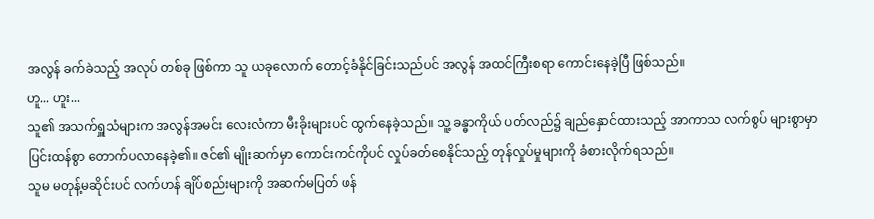အလွန် ခက်ခဲသည့် အလုပ် တစ်ခု ဖြစ်ကာ သူ ယခုလောက် တောင့်ခံနိုင်ခြင်းသည်ပင် အလွန် အထင်ကြီးစရာ ကောင်းနေခဲ့ပြီ ဖြစ်သည်။
ဟူ... ဟူး...
သူ၏ အသက်ရှူသံများက အလွန်အမင်း လေးလံကာ မီးခိုးများပင် ထွက်နေခဲ့သည်။ သူ့ ခန္ဓာကိုယ် ပတ်လည်၌ ချည်နှောင်ထားသည့် အာကာသ လက်စွပ် များစွာမှာ ပြင်းထန်စွာ တောက်ပလာနေခဲ့၏။ ဇင်၏ မျိုးဆက်မှာ ကောင်းကင်ကိုပင် လှုပ်ခတ်စေနိုင်သည့် တုန်လှုပ်မှုများကို ခံစားလိုက်ရသည်။
သူမ မတုန့်မဆိုင်းပင် လက်ဟန် ချိပ်စည်းများကို အဆက်မပြတ် ဖန်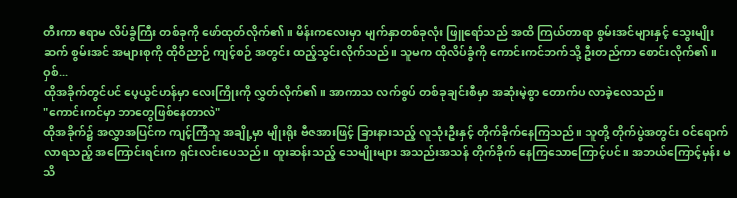တီးကာ ဧရာမ လိပ်ခွံကြီး တစ်ခုကို ဖော်ထုတ်လိုက်၏။ မိန်းကလေးမှာ မျက်နှာတစ်ခုလုံး ဖြူရော်သည် အထိ ကြယ်တာရာ စွမ်းအင်များနှင့် သွေးမျိုးဆက် စွမ်းအင် အများစုကို ထိုဝိညာဉ် ကျင့်စဉ် အတွင်း ထည့်သွင်းလိုက်သည်။ သူမက ထိုလိပ်ခွံကို ကောင်းကင်ဘက်သို့ ဦးတည်ကာ စောင်းလိုက်၏။
ဝှစ်...
ထိုအခိုက်တွင်ပင် ပေ့ယွင်ဟန်မှာ လေးကြိုးကို လွှတ်လိုက်၏။ အာကာသ လက်စွပ် တစ်ခုချင်းစီမှာ အဆုံးမဲ့စွာ တောက်ပ လာခဲ့လေသည်။
"ကောင်းကင်မှာ ဘာတွေဖြစ်နေတာလဲ"
ထိုအခိုက်၌ အလွှာအပြင်က ကျင့်ကြံသူ အချို့မှာ မျိုးရိုး ဗီဇအားဖြင့် ခြားနားသည့် လူသုံးဦးနှင့် တိုက်ခိုက်နေကြသည်။ သူတို့ တိုက်ပွဲအတွင်း ဝင်ရောက်လာရသည့် အကြောင်းရင်းက ရှင်းလင်းပေသည်။ ထူးဆန်းသည့် သေမျိုးများ အသည်းအသန် တိုက်ခိုက် နေကြသောကြောင့်ပင်။ အဘယ်ကြောင့်မှန်း မသိ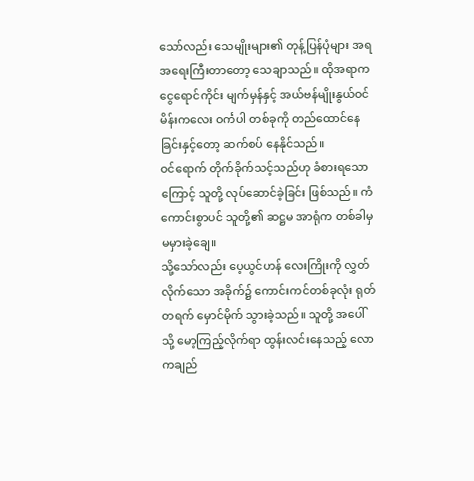သော်လည်း သေမျိုးများ၏ တုန့်ပြန်ပုံများ အရ အရေးကြီးတာတော့ သေချာသည်။ ထိုအရာက ငွေရောင်ကိုင်း မျက်မှန်နှင့် အယ်ဗန်မျိုးနွယ်ဝင် မိန်းကလေး ဝင်္ကပါ တစ်ခုကို တည်ထောင်နေခြင်းနှင့်တော့ ဆက်စပ် နေနိုင်သည်။
ဝင်ရောက် တိုက်ခိုက်သင့်သည်ဟု ခံစားရသောကြောင့် သူတို့ လုပ်ဆောင်ခဲ့ခြင်း ဖြစ်သည်။ ကံကောင်းစွာပင် သူတို့၏ ဆဋ္ဌမ အာရုံက တစ်ခါမှ မမှားခဲ့ချေ။
သို့သော်လည်း ပေ့ယွင်ဟန် လေးကြိုးကို လွှတ်လိုက်သော အခိုက်၌ ကောင်းကင်တစ်ခုလုံး ရုတ်တရက် မှောင်မိုက် သွားခဲ့သည်။ သူတို့ အပေါ်သို့ မော့ကြည့်လိုက်ရာ ထွန်းလင်းနေသည့် လောကချည်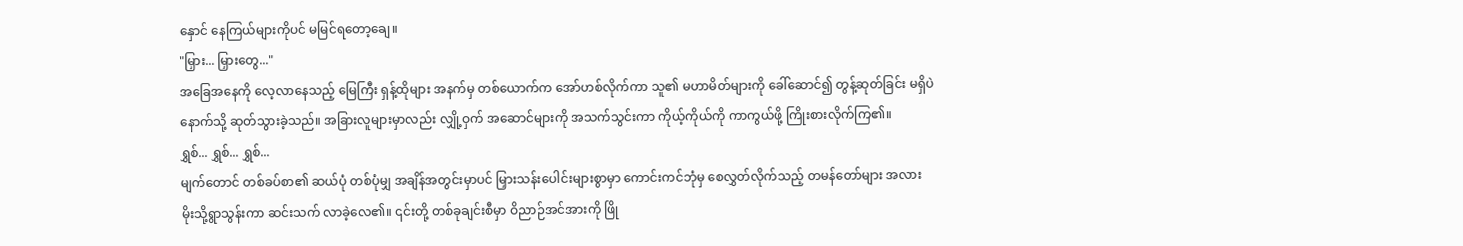နှောင် နေကြယ်များကိုပင် မမြင်ရတော့ချေ။
"မြှား... မြှားတွေ..."
အခြေအနေကို လေ့လာနေသည့် မြေကြီး ရှန့်ထိုများ အနက်မှ တစ်ယောက်က အော်ဟစ်လိုက်ကာ သူ၏ မဟာမိတ်များကို ခေါ်ဆောင်၍ တွန့်ဆုတ်ခြင်း မရှိပဲ နောက်သို့ ဆုတ်သွားခဲ့သည်။ အခြားလူများမှာလည်း လျှို့ဝှက် အဆောင်များကို အသက်သွင်းကာ ကိုယ့်ကိုယ်ကို ကာကွယ်ဖို့ ကြိုးစားလိုက်ကြ၏။
ရွှစ်... ရွှစ်... ရွှစ်...
မျက်တောင် တစ်ခပ်စာ၏ ဆယ်ပုံ တစ်ပုံမျှ အချိန်အတွင်းမှာပင် မြှားသန်းပေါင်းများစွာမှာ ကောင်းကင်ဘုံမှ စေလွှတ်လိုက်သည့် တမန်တော်များ အလား မိုးသို့ရွာသွန်းကာ ဆင်းသက် လာခဲ့လေ၏။ ၎င်းတို့ တစ်ခုချင်းစီမှာ ဝိညာဉ်အင်အားကို ဖြို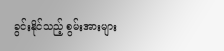ခွင်းနိုင်သည့် စွမ်းအားများ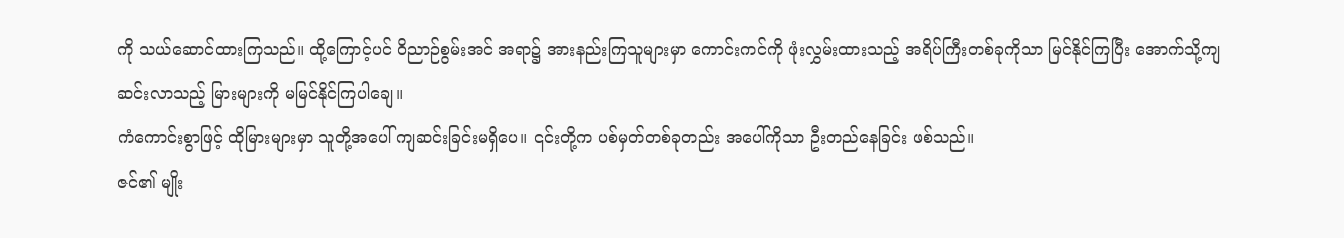ကို သယ်ဆောင်ထားကြသည်။ ထို့ကြောင့်ပင် ဝိညာဉ်စွမ်းအင် အရာ၌ အားနည်းကြသူများမှာ ကောင်းကင်ကို ဖုံးလွှမ်းထားသည့် အရိပ်ကြီးတစ်ခုကိုသာ မြင်နိုင်ကြပြီး အောက်သို့ကျဆင်းလာသည့် မြားများကို မမြင်နိုင်ကြပါချေ။
ကံကောင်းစွာဖြင့် ထိုမြားများမှာ သူတို့အပေါ် ကျဆင်းခြင်းမရှိပေ။ ၎င်းတို့က ပစ်မှတ်တစ်ခုတည်း အပေါ်ကိုသာ ဦးတည်နေခြင်း ဖစ်သည်။
ဇင်၏ မျိုး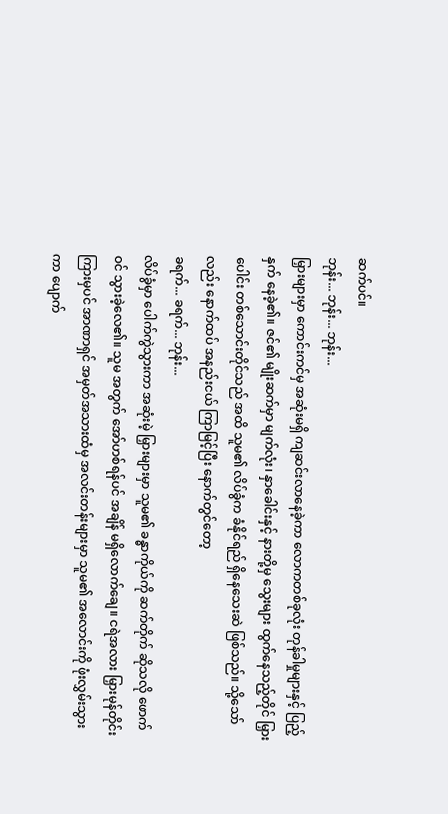ဆက်ပင်။
ဘုန်း... ဘုန်း... ဘုန်း...
မြှားများမှာ ကောင်းကင်မှ အဆုံးမရှိ ကျဆင်းလာနေခဲ့ကာ လောကတစ်ခုလုံး တုန်ခါမှုများနှင့် ပြည့်နှက် နေခဲ့၏။ ဇင်၏ မျိုးဆက်မှာ မျက်လုံး၊ နှာခေါင်းနှင့် နားတို့မှ သွေးများ ထွက်နေသည့်တိုင် မြှားပေါင်း တစ်သောင်းတိုင်သည် အထိ သူမ၏ လိပ်ခွံက ခံနိုင်ရည် ရှိနေသေးဆဲ ဖြစ်သည်။ သို့သော်လည်း နောက်ထပ် အနည်းငယ် ကြာမြင့်ပြီး နောက်တွင်တော့
ခရက်... ခရက်... ဘုန်း...
လိပ်ခွံမှာ ပေါက်ကွဲသွားကာ အဆုံးမဲ့ မြှားများမှာ သူမ၏ ခန္ဓာကိုယ်ကို ဆက်တိုက် ဆိုသလို ဖောက်ဝင် သွားခဲ့လေ၏။ သူမ အတွက် အော်ဟစ်ရန်ပင် အချိန် မရှိလောက်ချေ။ ငရဲအလား မြှားမုန်တိုင်း ကြားမှပင် အာဏာရှင် အမှတ်အသားထံမှ အလင်းတန်းများမှာ သူမ၏ အလောင်းကို ဖုံးလွှမ်းသွားကာ ပျောက်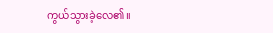ကွယ်သွားခဲ့လေ၏။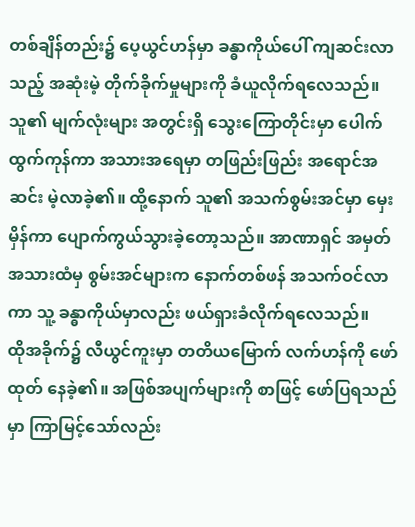တစ်ချိန်တည်း၌ ပေ့ယွင်ဟန်မှာ ခန္ဓာကိုယ်ပေါ် ကျဆင်းလာသည့် အဆုံးမဲ့ တိုက်ခိုက်မှုများကို ခံယူလိုက်ရလေသည်။ သူ၏ မျက်လုံးများ အတွင်းရှိ သွေးကြောတိုင်းမှာ ပေါက်ထွက်ကုန်ကာ အသားအရေမှာ တဖြည်းဖြည်း အရောင်အဆင်း မဲ့လာခဲ့၏။ ထို့နောက် သူ၏ အသက်စွမ်းအင်မှာ မှေးမှိန်ကာ ပျောက်ကွယ်သွားခဲ့တော့သည်။ အာဏာရှင် အမှတ်အသားထံမှ စွမ်းအင်များက နောက်တစ်ဖန် အသက်ဝင်လာကာ သူ့ ခန္ဓာကိုယ်မှာလည်း ဖယ်ရှားခံလိုက်ရလေသည်။
ထိုအခိုက်၌ လီယွင်ကူးမှာ တတိယမြောက် လက်ဟန်ကို ဖော်ထုတ် နေခဲ့၏။ အဖြစ်အပျက်များကို စာဖြင့် ဖော်ပြရသည်မှာ ကြာမြင့်သော်လည်း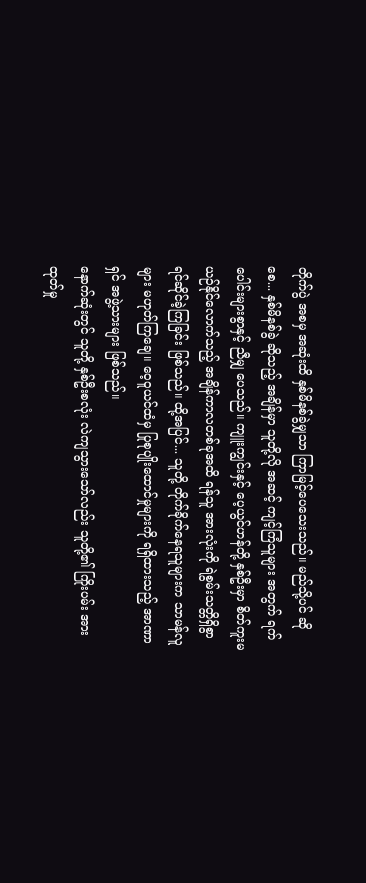တိုက်ပွဲ အစမှ အဆုံးထိ နှစ်မိနစ်ခွဲမျှသာ ကြာမြင့်ပေသေးသည်။ မည်သို့ပင် ဆိုစေ... နှစ်မိနစ်ခွဲ ဆိုသည့် အချိန်မှာ သူတို့လို အဆင့် ကျင့်ကြံသူများ အတွက် ရက်ပေါင်းများစွာနှင့် ညီမျှ ပေသည်။ ကျူးကျွင်းနှင့် ပေ့ယွင်ဟန်တို့ နှစ်ဦးမှာ စိတ်ကူးမယဉ်နိုင်လောက်သည့် အချိန်ကာလတစ်ခုအထိ ရန်သူ အားလုံးကို ရဲစွမ်းသတ္တိရှိစွာ ရင်ဆိုင်ခဲ့ကြခြင်း ဖြစ်သည်။ ထို့အပြင်... သူတို့ တိုက်ခိုက်နေရသူများက သာမန်လူများ မဟုတ်ကြချေ။ ဝေ့ဝူယင်ထံမှ ပြုစုပျိုးထောင်မှုများကို ရရှိထားသည့် အာဏာရှင် အဖွဲ့သားများ ဖြစ်သည်။
နောက်ဆုံးတွင် သူတို့ နှစ်ဦးစလုံး လဲကျသွားသော်လည်း သူတို့၏ ကြိုးပမ်း အားထုတ်မှု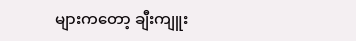များကတော့ ချီးကျူး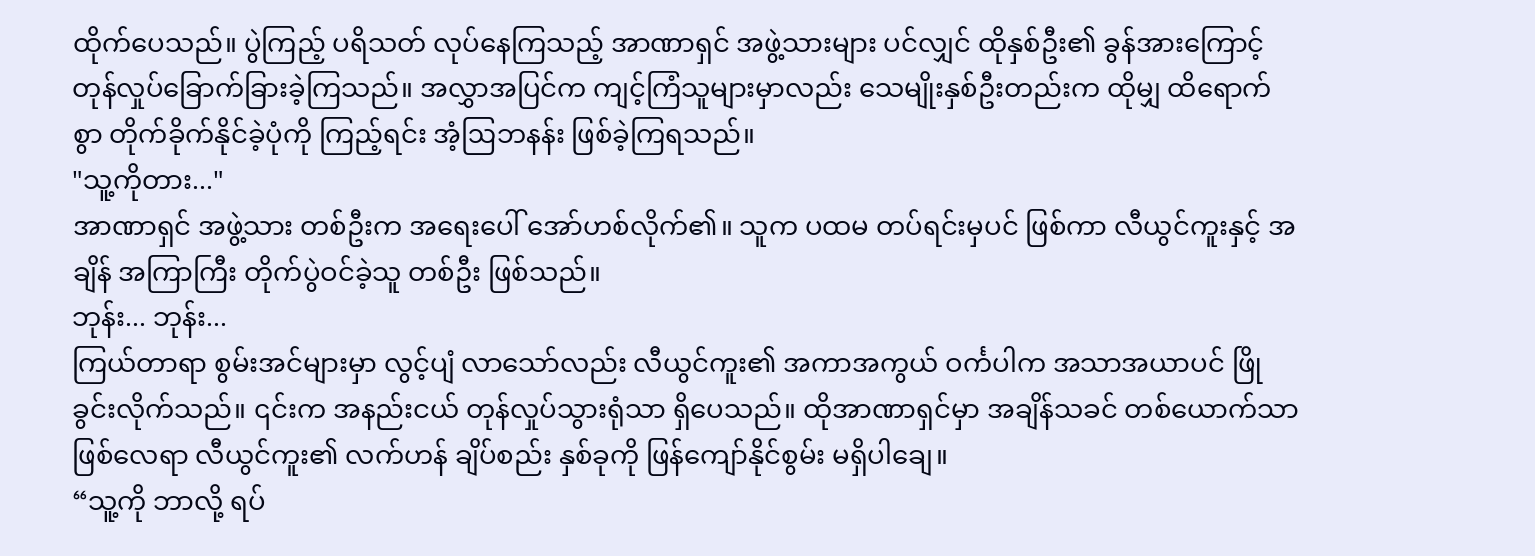ထိုက်ပေသည်။ ပွဲကြည့် ပရိသတ် လုပ်နေကြသည့် အာဏာရှင် အဖွဲ့သားများ ပင်လျှင် ထိုနှစ်ဦး၏ ခွန်အားကြောင့် တုန်လှုပ်ခြောက်ခြားခဲ့ကြသည်။ အလွှာအပြင်က ကျင့်ကြံသူများမှာလည်း သေမျိုးနှစ်ဦးတည်းက ထိုမျှ ထိရောက်စွာ တိုက်ခိုက်နိုင်ခဲ့ပုံကို ကြည့်ရင်း အံ့ဩဘနန်း ဖြစ်ခဲ့ကြရသည်။
"သူ့ကိုတား..."
အာဏာရှင် အဖွဲ့သား တစ်ဦးက အရေးပေါ် အော်ဟစ်လိုက်၏။ သူက ပထမ တပ်ရင်းမှပင် ဖြစ်ကာ လီယွင်ကူးနှင့် အချိန် အကြာကြီး တိုက်ပွဲဝင်ခဲ့သူ တစ်ဦး ဖြစ်သည်။
ဘုန်း... ဘုန်း...
ကြယ်တာရာ စွမ်းအင်များမှာ လွင့်ပျံ လာသော်လည်း လီယွင်ကူး၏ အကာအကွယ် ဝင်္ကပါက အသာအယာပင် ဖြိုခွင်းလိုက်သည်။ ၎င်းက အနည်းငယ် တုန်လှုပ်သွားရုံသာ ရှိပေသည်။ ထိုအာဏာရှင်မှာ အချိန်သခင် တစ်ယောက်သာ ဖြစ်လေရာ လီယွင်ကူး၏ လက်ဟန် ချိပ်စည်း နှစ်ခုကို ဖြန်ကျော်နိုင်စွမ်း မရှိပါချေ။
“သူ့ကို ဘာလို့ ရပ်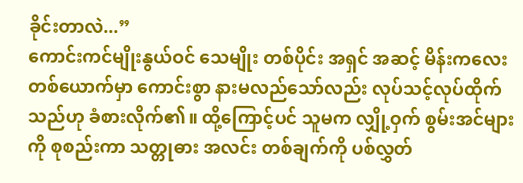ခိုင်းတာလဲ...”
ကောင်းကင်မျိုးနွယ်ဝင် သေမျိုး တစ်ပိုင်း အရှင် အဆင့် မိန်းကလေး တစ်ယောက်မှာ ကောင်းစွာ နားမလည်သော်လည်း လုပ်သင့်လုပ်ထိုက်သည်ဟု ခံစားလိုက်၏။ ထို့ကြောင့်ပင် သူမက လျှို့ဝှက် စွမ်းအင်များကို စုစည်းကာ သတ္တုဓား အလင်း တစ်ချက်ကို ပစ်လွှတ်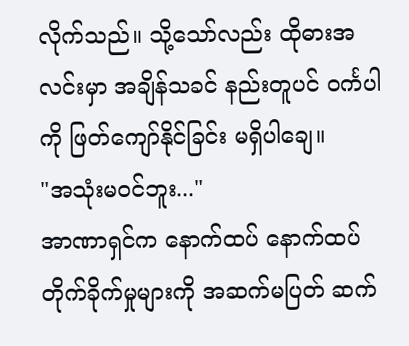လိုက်သည်။ သို့သော်လည်း ထိုဓားအလင်းမှာ အချိန်သခင် နည်းတူပင် ဝင်္ကပါကို ဖြတ်ကျော်နိုင်ခြင်း မရှိပါချေ။
"အသုံးမဝင်ဘူး..."
အာဏာရှင်က နောက်ထပ် နောက်ထပ် တိုက်ခိုက်မှုများကို အဆက်မပြတ် ဆက်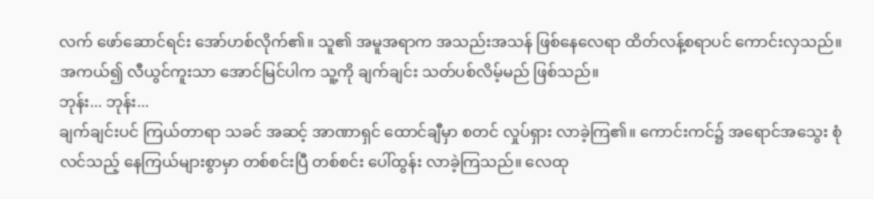လက် ဖော်ဆောင်ရင်း အော်ဟစ်လိုက်၏။ သူ၏ အမူအရာက အသည်းအသန် ဖြစ်နေလေရာ ထိတ်လန့်စရာပင် ကောင်းလှသည်။ အကယ်၍ လီယွင်ကူးသာ အောင်မြင်ပါက သူ့ကို ချက်ချင်း သတ်ပစ်လိမ့်မည် ဖြစ်သည်။
ဘုန်း... ဘုန်း...
ချက်ချင်းပင် ကြယ်တာရာ သခင် အဆင့် အာဏာရှင် ထောင်ချီမှာ စတင် လှုပ်ရှား လာခဲ့ကြ၏။ ကောင်းကင်၌ အရောင်အသွေး စုံလင်သည့် နေကြယ်များစွာမှာ တစ်စင်းပြီ တစ်စင်း ပေါ်ထွန်း လာခဲ့ကြသည်။ လေထု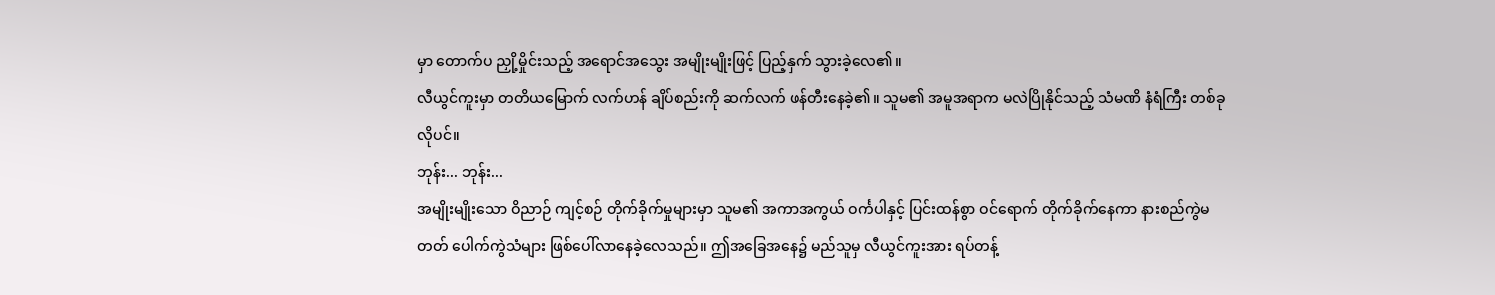မှာ တောက်ပ ညှို့မှိုင်းသည့် အရောင်အသွေး အမျိုးမျိုးဖြင့် ပြည့်နှက် သွားခဲ့လေ၏။
လီယွင်ကူးမှာ တတိယမြောက် လက်ဟန် ချိပ်စည်းကို ဆက်လက် ဖန်တီးနေခဲ့၏။ သူမ၏ အမူအရာက မလဲပြိုနိုင်သည့် သံမဏိ နံရံကြီး တစ်ခုလိုပင်။
ဘုန်း... ဘုန်း...
အမျိုးမျိုးသော ဝိညာဉ် ကျင့်စဉ် တိုက်ခိုက်မှုများမှာ သူမ၏ အကာအကွယ် ဝင်္ကပါနှင့် ပြင်းထန်စွာ ဝင်ရောက် တိုက်ခိုက်နေကာ နားစည်ကွဲမတတ် ပေါက်ကွဲသံများ ဖြစ်ပေါ်လာနေခဲ့လေသည်။ ဤအခြေအနေ၌ မည်သူမှ လီယွင်ကူးအား ရပ်တန့်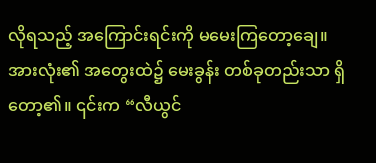လိုရသည့် အကြောင်းရင်းကို မမေးကြတော့ချေ။ အားလုံး၏ အတွေးထဲ၌ မေးခွန်း တစ်ခုတည်းသာ ရှိတော့၏။ ၎င်းက “လီယွင်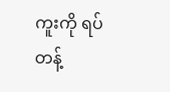ကူးကို ရပ်တန့်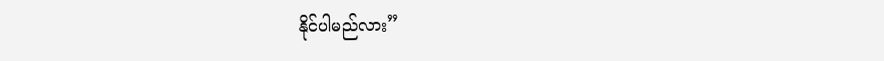နိုင်ပါမည်လား”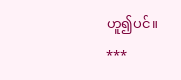ဟူ၍ပင်။
***